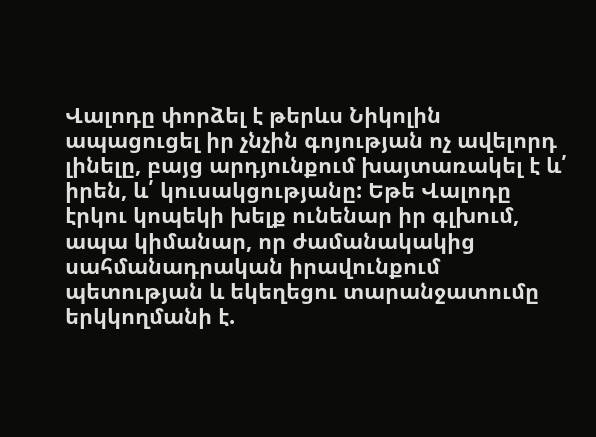Վալոդը փորձել է թերևս Նիկոլին ապացուցել իր չնչին գոյության ոչ ավելորդ լինելը, բայց արդյունքում խայտառակել է և՛ իրեն, և՛ կուսակցությանը: Եթե Վալոդը էրկու կոպեկի խելք ունենար իր գլխում, ապա կիմանար, որ ժամանակակից սահմանադրական իրավունքում պետության և եկեղեցու տարանջատումը երկկողմանի է.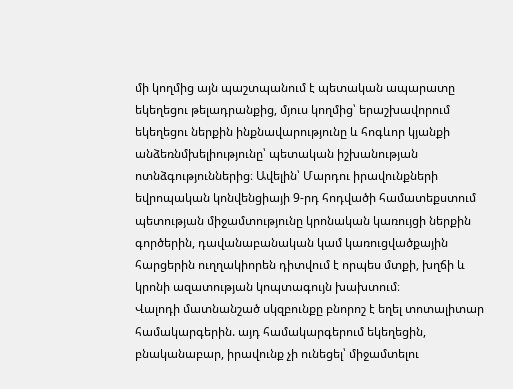մի կողմից այն պաշտպանում է պետական ապարատը եկեղեցու թելադրանքից, մյուս կողմից՝ երաշխավորում եկեղեցու ներքին ինքնավարությունը և հոգևոր կյանքի անձեռնմխելիությունը՝ պետական իշխանության ոտնձգություններից։ Ավելին՝ Մարդու իրավունքների եվրոպական կոնվենցիայի 9-րդ հոդվածի համատեքստում պետության միջամտությունը կրոնական կառույցի ներքին գործերին, դավանաբանական կամ կառուցվածքային հարցերին ուղղակիորեն դիտվում է որպես մտքի, խղճի և կրոնի ազատության կոպտագույն խախտում։
Վալոդի մատնանշած սկզբունքը բնորոշ է եղել տոտալիտար համակարգերին. այդ համակարգերում եկեղեցին, բնականաբար, իրավունք չի ունեցել՝ միջամտելու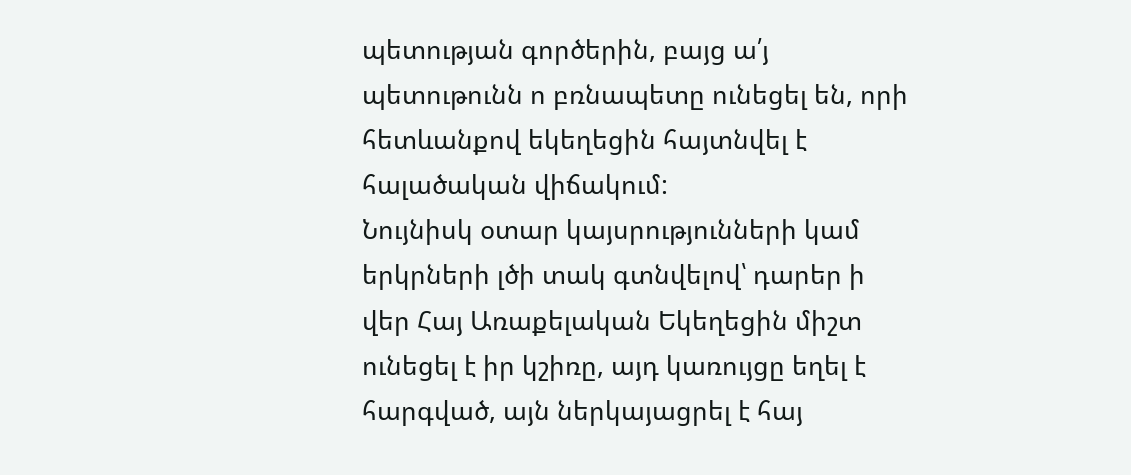պետության գործերին, բայց ա՛յ պետութունն ո բռնապետը ունեցել են, որի հետևանքով եկեղեցին հայտնվել է հալածական վիճակում:
Նույնիսկ օտար կայսրությունների կամ երկրների լծի տակ գտնվելով՝ դարեր ի վեր Հայ Առաքելական Եկեղեցին միշտ ունեցել է իր կշիռը, այդ կառույցը եղել է հարգված, այն ներկայացրել է հայ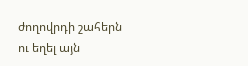ժողովրդի շահերն ու եղել այն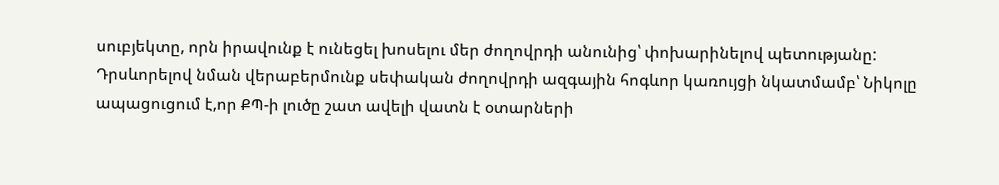սուբյեկտը, որն իրավունք է ունեցել խոսելու մեր ժողովրդի անունից՝ փոխարինելով պետությանը:
Դրսևորելով նման վերաբերմունք սեփական ժողովրդի ազգային հոգևոր կառույցի նկատմամբ՝ Նիկոլը ապացուցում է,որ ՔՊ-ի լուծը շատ ավելի վատն է օտարների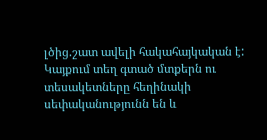լծից.շատ ավելի հակահայկական է:
Կայքում տեղ գտած մտքերն ու տեսակետները հեղինակի սեփականությունն են և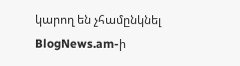կարող են չհամընկնել BlogNews.am-ի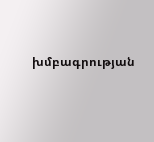խմբագրության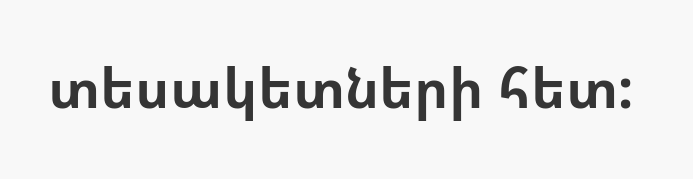տեսակետների հետ: